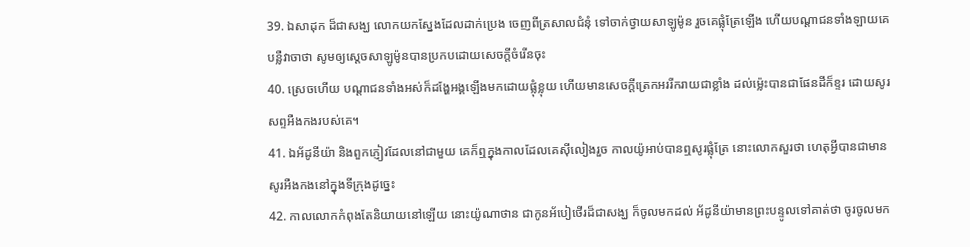39. ឯសាដុក ដ៏ជាសង្ឃ លោកយកស្នែងដែលដាក់ប្រេង ចេញពីត្រសាលជំនុំ ទៅចាក់ថ្វាយសាឡូម៉ូន រួចគេផ្លុំត្រែឡើង ហើយបណ្តាជនទាំងឡាយគេបន្លឺវាចាថា សូមឲ្យស្តេចសាឡូម៉ូនបានប្រកបដោយសេចក្តីចំរើនចុះ
40. ស្រេចហើយ បណ្តាជនទាំងអស់ក៏ដង្ហែអង្គឡើងមកដោយផ្លុំខ្លុយ ហើយមានសេចក្តីត្រេកអររីករាយជាខ្លាំង ដល់ម៉្លេះបានជាផែនដីក៏ខ្ទរ ដោយសូរសព្ទអឺងកងរបស់គេ។
41. ឯអ័ដូនីយ៉ា និងពួកភ្ញៀវដែលនៅជាមួយ គេក៏ឮក្នុងកាលដែលគេស៊ីលៀងរួច កាលយ៉ូអាប់បានឮសូរផ្លុំត្រែ នោះលោកសួរថា ហេតុអ្វីបានជាមានសូរអឺងកងនៅក្នុងទីក្រុងដូច្នេះ
42. កាលលោកកំពុងតែនិយាយនៅឡើយ នោះយ៉ូណាថាន ជាកូនអ័បៀថើរដ៏ជាសង្ឃ ក៏ចូលមកដល់ អ័ដូនីយ៉ាមានព្រះបន្ទូលទៅគាត់ថា ចូរចូលមក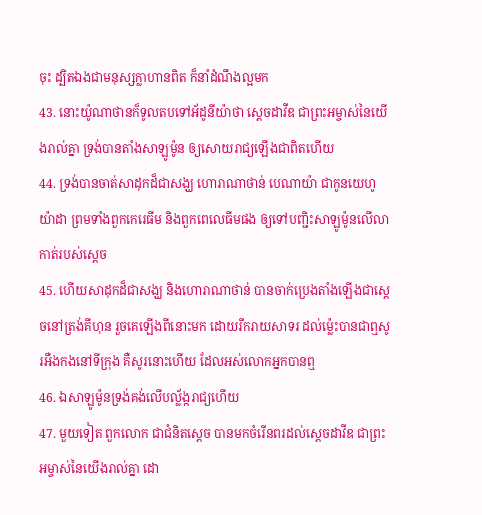ចុះ ដ្បិតឯងជាមនុស្សក្លាហានពិត ក៏នាំដំណឹងល្អមក
43. នោះយ៉ូណាថានក៏ទូលតបទៅអ័ដូនីយ៉ាថា ស្តេចដាវីឌ ជាព្រះអម្ចាស់នៃយើងរាល់គ្នា ទ្រង់បានតាំងសាឡូម៉ូន ឲ្យសោយរាជ្យឡើងជាពិតហើយ
44. ទ្រង់បានចាត់សាដុកដ៏ជាសង្ឃ ហោរាណាថាន់ បេណាយ៉ា ជាកូនយេហូយ៉ាដា ព្រមទាំងពួកកេរេធីម និងពួកពេលេធីមផង ឲ្យទៅបញ្ជិះសាឡូម៉ូនលើលាកាត់របស់ស្តេច
45. ហើយសាដុកដ៏ជាសង្ឃ និងហោរាណាថាន់ បានចាក់ប្រេងតាំងឡើងជាស្តេចនៅត្រង់គីហុន រួចគេឡើងពីនោះមក ដោយរីករាយសាទរ ដល់ម៉្លេះបានជាឮសូរអឺងកងនៅទីក្រុង គឺសូរនោះហើយ ដែលអស់លោកអ្នកបានឮ
46. ឯសាឡូម៉ូនទ្រង់គង់លើបល្ល័ង្ករាជ្យហើយ
47. មួយទៀត ពួកលោក ជាជំនិតស្តេច បានមកចំរើនពរដល់ស្តេចដាវីឌ ជាព្រះអម្ចាស់នៃយើងរាល់គ្នា ដោ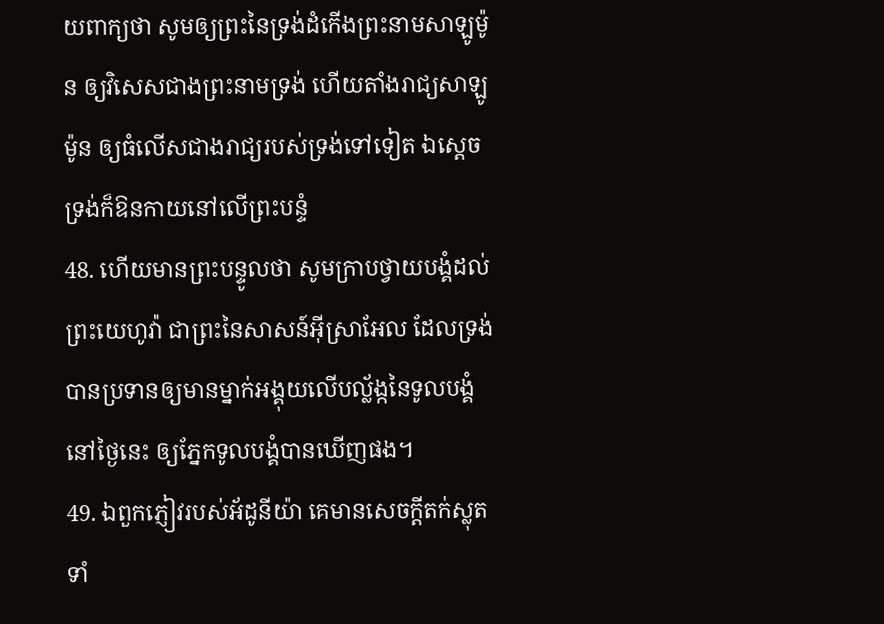យពាក្យថា សូមឲ្យព្រះនៃទ្រង់ដំកើងព្រះនាមសាឡូម៉ូន ឲ្យវិសេសជាងព្រះនាមទ្រង់ ហើយតាំងរាជ្យសាឡូម៉ូន ឲ្យធំលើសជាងរាជ្យរបស់ទ្រង់ទៅទៀត ឯស្តេច ទ្រង់ក៏ឱនកាយនៅលើព្រះបន្ទំ
48. ហើយមានព្រះបន្ទូលថា សូមក្រាបថ្វាយបង្គំដល់ព្រះយេហូវ៉ា ជាព្រះនៃសាសន៍អ៊ីស្រាអែល ដែលទ្រង់បានប្រទានឲ្យមានម្នាក់អង្គុយលើបល្ល័ង្កនៃទូលបង្គំនៅថ្ងៃនេះ ឲ្យភ្នែកទូលបង្គំបានឃើញផង។
49. ឯពួកភ្ញៀវរបស់អ័ដូនីយ៉ា គេមានសេចក្តីតក់ស្លុតទាំ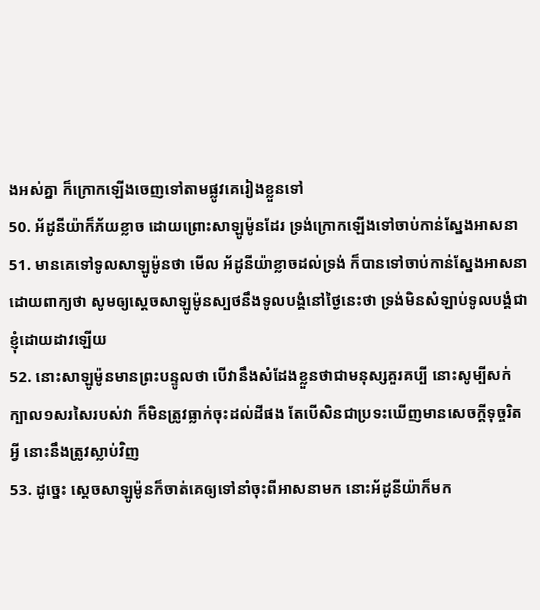ងអស់គ្នា ក៏ក្រោកឡើងចេញទៅតាមផ្លូវគេរៀងខ្លួនទៅ
50. អ័ដូនីយ៉ាក៏ភ័យខ្លាច ដោយព្រោះសាឡូម៉ូនដែរ ទ្រង់ក្រោកឡើងទៅចាប់កាន់ស្នែងអាសនា
51. មានគេទៅទូលសាឡូម៉ូនថា មើល អ័ដូនីយ៉ាខ្លាចដល់ទ្រង់ ក៏បានទៅចាប់កាន់ស្នែងអាសនា ដោយពាក្យថា សូមឲ្យស្តេចសាឡូម៉ូនស្បថនឹងទូលបង្គំនៅថ្ងៃនេះថា ទ្រង់មិនសំឡាប់ទូលបង្គំជាខ្ញុំដោយដាវឡើយ
52. នោះសាឡូម៉ូនមានព្រះបន្ទូលថា បើវានឹងសំដែងខ្លួនថាជាមនុស្សគួរគប្បី នោះសូម្បីសក់ក្បាល១សរសៃរបស់វា ក៏មិនត្រូវធ្លាក់ចុះដល់ដីផង តែបើសិនជាប្រទះឃើញមានសេចក្តីទុច្ចរិតអ្វី នោះនឹងត្រូវស្លាប់វិញ
53. ដូច្នេះ ស្តេចសាឡូម៉ូនក៏ចាត់គេឲ្យទៅនាំចុះពីអាសនាមក នោះអ័ដូនីយ៉ាក៏មក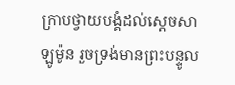ក្រាបថ្វាយបង្គំដល់ស្តេចសាឡូម៉ូន រួចទ្រង់មានព្រះបន្ទូល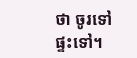ថា ចូរទៅផ្ទះទៅ។